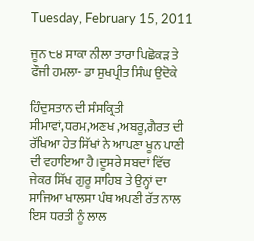Tuesday, February 15, 2011

ਜੂਨ ੮੪ ਸਾਕਾ ਨੀਲਾ ਤਾਰਾ ਪਿਛੋਕੜ ਤੇ ਫੌਜੀ ਹਮਲਾ- ਡਾ ਸੁਖਪ੍ਰੀਤ ਸਿੰਘ ਉਦੋਕੇ

ਹਿੰਦੁਸਤਾਨ ਦੀ ਸੰਸਕ੍ਰਿਤੀ ਸੀਮਾਵਾਂ,ਧਰਮ,ਅਣਖ ,ਅਬਰੂ,ਗੈਰਤ ਦੀ ਰੱਖਿਆ ਹੇਤ ਸਿੱਖਾਂ ਨੇ ਆਪਣਾ ਖੂਨ ਪਾਣੀ ਦੀ ਵਹਾਇਆ ਹੈ।ਦੂਸਰੇ ਸਬਦਾਂ ਵਿੱਚ ਜੇਕਰ ਸਿੱਖ ਗੁਰੂ ਸਾਹਿਬ ਤੇ ਉਨ੍ਹਾਂ ਦਾ ਸਾਜਿਆ ਖਾਲਸਾ ਪੰਥ ਅਪਣੀ ਰੱਤ ਨਾਲ ਇਸ ਧਰਤੀ ਨੂੰ ਲਾਲ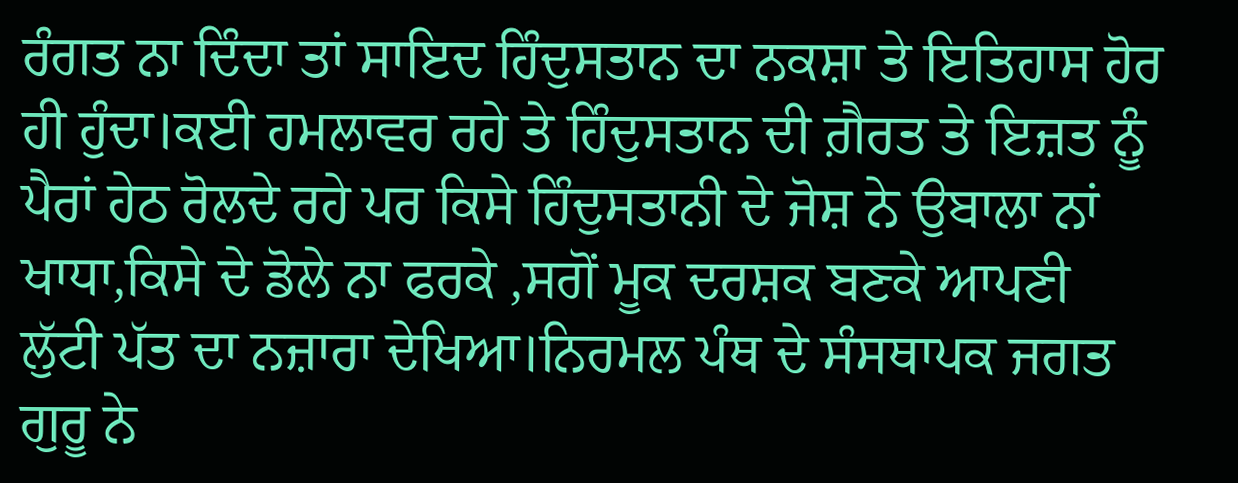ਰੰਗਤ ਨਾ ਦਿੰਦਾ ਤਾਂ ਸਾਇਦ ਹਿੰਦੁਸਤਾਨ ਦਾ ਨਕਸ਼ਾ ਤੇ ਇਤਿਹਾਸ ਹੋਰ ਹੀ ਹੁੰਦਾ।ਕਈ ਹਮਲਾਵਰ ਰਹੇ ਤੇ ਹਿੰਦੁਸਤਾਨ ਦੀ ਗ਼ੈਰਤ ਤੇ ਇਜ਼ਤ ਨੂੰ ਪੈਰਾਂ ਹੇਠ ਰੋਲਦੇ ਰਹੇ ਪਰ ਕਿਸੇ ਹਿੰਦੁਸਤਾਨੀ ਦੇ ਜੋਸ਼ ਨੇ ਉਬਾਲਾ ਨਾਂ ਖਾਧਾ,ਕਿਸੇ ਦੇ ਡੋਲੇ ਨਾ ਫਰਕੇ ,ਸਗੋਂ ਮੂਕ ਦਰਸ਼ਕ ਬਣਕੇ ਆਪਣੀ ਲੁੱਟੀ ਪੱਤ ਦਾ ਨਜ਼ਾਰਾ ਦੇਖਿਆ।ਨਿਰਮਲ ਪੰਥ ਦੇ ਸੰਸਥਾਪਕ ਜਗਤ ਗੁਰੂ ਨੇ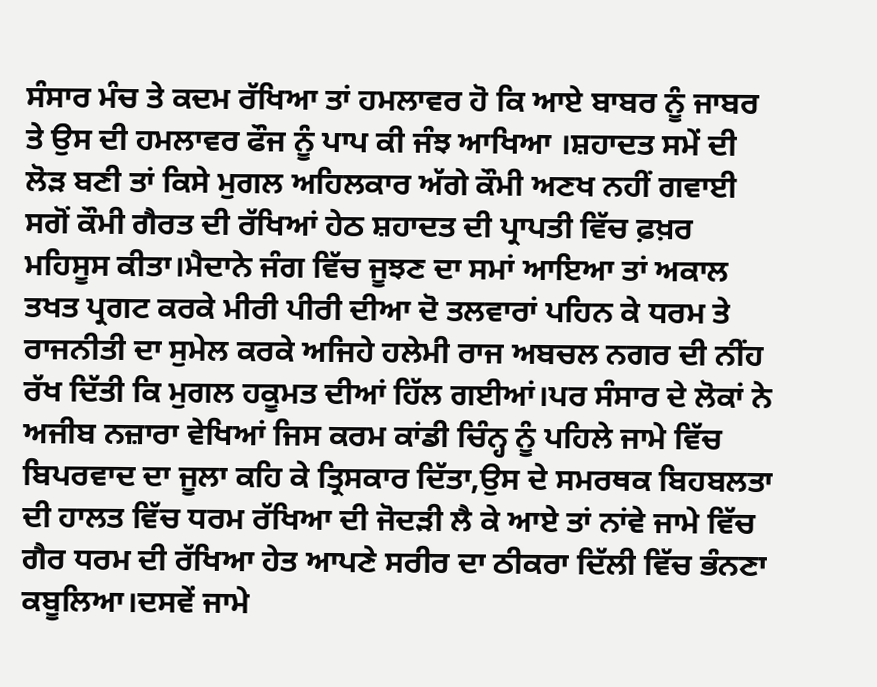ਸੰਸਾਰ ਮੰਚ ਤੇ ਕਦਮ ਰੱਖਿਆ ਤਾਂ ਹਮਲਾਵਰ ਹੋ ਕਿ ਆਏ ਬਾਬਰ ਨੂੰ ਜਾਬਰ ਤੇ ਉਸ ਦੀ ਹਮਲਾਵਰ ਫੌਜ ਨੂੰ ਪਾਪ ਕੀ ਜੰਝ ਆਖਿਆ ।ਸ਼ਹਾਦਤ ਸਮੇਂ ਦੀ ਲੋੜ ਬਣੀ ਤਾਂ ਕਿਸੇ ਮੁਗਲ ਅਹਿਲਕਾਰ ਅੱਗੇ ਕੌਮੀ ਅਣਖ ਨਹੀਂ ਗਵਾਈ ਸਗੋਂ ਕੌਮੀ ਗੈਰਤ ਦੀ ਰੱਖਿਆਂ ਹੇਠ ਸ਼ਹਾਦਤ ਦੀ ਪ੍ਰਾਪਤੀ ਵਿੱਚ ਫ਼ਖ਼ਰ ਮਹਿਸੂਸ ਕੀਤਾ।ਮੈਦਾਨੇ ਜੰਗ ਵਿੱਚ ਜੂਝਣ ਦਾ ਸਮਾਂ ਆਇਆ ਤਾਂ ਅਕਾਲ ਤਖਤ ਪ੍ਰਗਟ ਕਰਕੇ ਮੀਰੀ ਪੀਰੀ ਦੀਆ ਦੋ ਤਲਵਾਰਾਂ ਪਹਿਨ ਕੇ ਧਰਮ ਤੇ ਰਾਜਨੀਤੀ ਦਾ ਸੁਮੇਲ ਕਰਕੇ ਅਜਿਹੇ ਹਲੇਮੀ ਰਾਜ ਅਬਚਲ ਨਗਰ ਦੀ ਨੀਂਹ ਰੱਖ ਦਿੱਤੀ ਕਿ ਮੁਗਲ ਹਕੂਮਤ ਦੀਆਂ ਹਿੱਲ ਗਈਆਂ।ਪਰ ਸੰਸਾਰ ਦੇ ਲੋਕਾਂ ਨੇ ਅਜੀਬ ਨਜ਼ਾਰਾ ਵੇਖਿਆਂ ਜਿਸ ਕਰਮ ਕਾਂਡੀ ਚਿੰਨ੍ਹ ਨੂੰ ਪਹਿਲੇ ਜਾਮੇ ਵਿੱਚ ਬਿਪਰਵਾਦ ਦਾ ਜੂਲਾ ਕਹਿ ਕੇ ਤ੍ਰਿਸਕਾਰ ਦਿੱਤਾ,ਉਸ ਦੇ ਸਮਰਥਕ ਬਿਹਬਲਤਾ ਦੀ ਹਾਲਤ ਵਿੱਚ ਧਰਮ ਰੱਖਿਆ ਦੀ ਜੋਦੜੀ ਲੈ ਕੇ ਆਏ ਤਾਂ ਨਾਂਵੇ ਜਾਮੇ ਵਿੱਚ ਗੈਰ ਧਰਮ ਦੀ ਰੱਖਿਆ ਹੇਤ ਆਪਣੇ ਸਰੀਰ ਦਾ ਠੀਕਰਾ ਦਿੱਲੀ ਵਿੱਚ ਭੰਨਣਾ ਕਬੂਲਿਆ।ਦਸਵੇਂ ਜਾਮੇ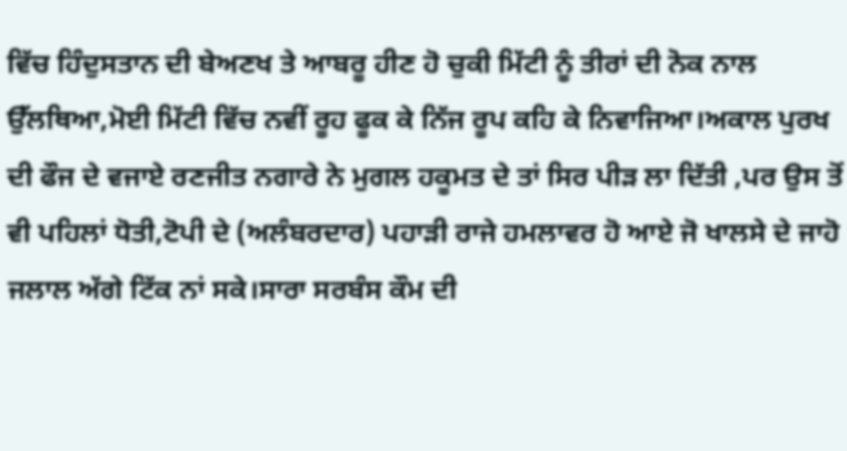ਵਿੱਚ ਹਿੰਦੁਸਤਾਨ ਦੀ ਬੇਅਣਖ ਤੇ ਆਬਰੂ ਹੀਣ ਹੋ ਚੁਕੀ ਮਿੱਟੀ ਨੂੰ ਤੀਰਾਂ ਦੀ ਨੋਕ ਨਾਲ ਉੱਲਥਿਆ,ਮੋਈ ਮਿੱਟੀ ਵਿੱਚ ਨਵੀਂ ਰੂਹ ਫੂਕ ਕੇ ਨਿੱਜ ਰੂਪ ਕਹਿ ਕੇ ਨਿਵਾਜਿਆ।ਅਕਾਲ ਪੁਰਖ ਦੀ ਫੌਜ ਦੇ ਵਜਾਏ ਰਣਜੀਤ ਨਗਾਰੇ ਨੇ ਮੁਗਲ ਹਕੂਮਤ ਦੇ ਤਾਂ ਸਿਰ ਪੀੜ ਲਾ ਦਿੱਤੀ ,ਪਰ ਉਸ ਤੋਂ ਵੀ ਪਹਿਲਾਂ ਧੋਤੀ,ਟੋਪੀ ਦੇ (ਅਲੰਬਰਦਾਰ) ਪਹਾੜੀ ਰਾਜੇ ਹਮਲਾਵਰ ਹੋ ਆਏ ਜੋ ਖਾਲਸੇ ਦੇ ਜਾਹੋ ਜਲਾਲ ਅੱਗੇ ਟਿੱਕ ਨਾਂ ਸਕੇ।ਸਾਰਾ ਸਰਬੰਸ ਕੌਮ ਦੀ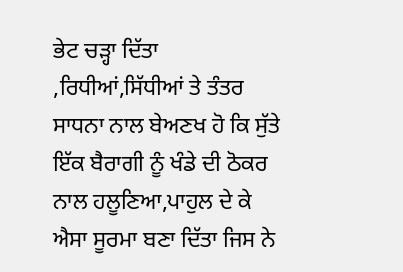ਭੇਟ ਚੜ੍ਹਾ ਦਿੱਤਾ ,ਰਿਧੀਆਂ,ਸਿੱਧੀਆਂ ਤੇ ਤੰਤਰ ਸਾਧਨਾ ਨਾਲ ਬੇਅਣਖ ਹੋ ਕਿ ਸੁੱਤੇ ਇੱਕ ਬੈਰਾਗੀ ਨੂੰ ਖੰਡੇ ਦੀ ਠੋਕਰ ਨਾਲ ਹਲੂਣਿਆ,ਪਾਹੁਲ ਦੇ ਕੇ ਐਸਾ ਸੂਰਮਾ ਬਣਾ ਦਿੱਤਾ ਜਿਸ ਨੇ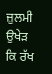ਜ਼ੁਲਮੀ ਉਖੇੜ ਕਿ ਰੱਖ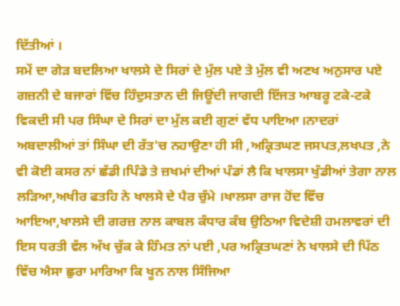ਦਿੱਤੀਆਂ ।
ਸਮੇਂ ਦਾ ਗੇੜ ਬਦਲਿਆ ਖਾਲਸੇ ਦੇ ਸਿਰਾਂ ਦੇ ਮੁੱਲ ਪਏ ਤੇ ਮੁੱਲ ਵੀ ਅਣਖ ਅਨੁਸਾਰ ਪਏ ਗਜ਼ਨੀ ਦੇ ਬਜਾਰਾਂ ਵਿੱਚ ਹਿੰਦੁਸਤਾਨ ਦੀ ਜਿਊਂਦੀ ਜਾਗਦੀ ਇੱਜਤ ਆਬਰੂ ਟਕੇ-ਟਕੇ ਵਿਕਦੀ ਸੀ ਪਰ ਸਿੰਘਾ ਦੇ ਸਿਰਾਂ ਦਾ ਮੁੱਲ ਕਈ ਗੁਣਾਂ ਵੱਧ ਪਾਇਆ।ਨਾਦਰਾਂ ਅਬਦਾਲੀਆਂ ਤਾਂ ਸਿੰਘਾ ਦੀ ਰੱਤ'ਚ ਨਹਾਉਣਾ ਹੀ ਸੀ ,ਅਕ੍ਰਿਤਘਣ ਜਸਪਤ,ਲਖਪਤ ,ਨੇ ਵੀ ਕੋਈ ਕਸਰ ਨਾਂ ਛੱਡੀ।ਪਿੰਡੇ ਤੇ ਜ਼ਖਮਾਂ ਦੀਆਂ ਪੰਡਾਂ ਲੈ ਕਿ ਖਾਲਸਾ ਖੁੰਡੀਆਂ ਤੇਗਾ ਨਾਲ ਲੜਿਆ,ਅਖੀਰ ਫਤਹਿ ਨੇ ਖਾਲਸੇ ਦੇ ਪੈਰ ਚੁੰਮੇ ।ਖਾਲਸਾ ਰਾਜ ਹੋਂਦ ਵਿੱਚ ਆਇਆ,ਖਾਲਸੇ ਦੀ ਗਰਜ਼ ਨਾਲ ਕਾਬਲ ਕੰਧਾਰ ਕੰਬ ਉਠਿਆ ਵਿਦੇਸ਼ੀ ਹਮਲਾਵਰਾਂ ਦੀ ਇਸ ਧਰਤੀ ਵੱਲ ਅੱਖ ਚੁੱਕ ਕੇ ਹਿੰਮਤ ਨਾਂ ਪਈ ,ਪਰ ਅਕ੍ਰਿਤਘਣਾਂ ਨੇ ਖਾਲਸੇ ਦੀ ਪਿੱਠ ਵਿੱਚ ਐਸਾ ਛੁਰਾ ਮਾਰਿਆ ਕਿ ਖੂਨ ਨਾਲ ਸਿੰਜਿਆ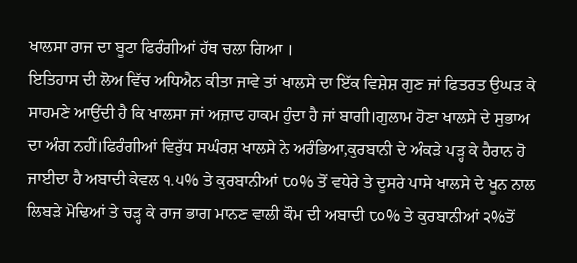ਖਾਲਸਾ ਰਾਜ ਦਾ ਬੂਟਾ ਫਿਰੰਗੀਆਂ ਹੱਥ ਚਲਾ ਗਿਆ ।
ਇਤਿਹਾਸ ਦੀ ਲੋਅ ਵਿੱਚ ਅਧਿਐਨ ਕੀਤਾ ਜਾਵੇ ਤਾਂ ਖਾਲਸੇ ਦਾ ਇੱਕ ਵਿਸ਼ੇਸ਼ ਗੁਣ ਜਾਂ ਫਿਤਰਤ ਉਘੜ ਕੇ ਸਾਹਮਣੇ ਆਉਂਦੀ ਹੈ ਕਿ ਖਾਲਸਾ ਜਾਂ ਅਜ਼ਾਦ ਹਾਕਮ ਹੁੰਦਾ ਹੈ ਜਾਂ ਬਾਗੀ।ਗੁਲਾਮ ਹੋਣਾ ਖਾਲਸੇ ਦੇ ਸੁਭਾਅ ਦਾ ਅੰਗ ਨਹੀਂ।ਫਿਰੰਗੀਆਂ ਵਿਰੁੱਧ ਸਘੰਰਸ਼ ਖਾਲਸੇ ਨੇ ਅਰੰਭਿਆ,ਕੁਰਬਾਨੀ ਦੇ ਅੰਕੜੇ ਪੜ੍ਹ ਕੇ ਹੈਰਾਨ ਹੋ ਜਾਈਦਾ ਹੈ ਅਬਾਦੀ ਕੇਵਲ ੧.੫% ਤੇ ਕੁਰਬਾਨੀਆਂ ੮੦% ਤੋਂ ਵਧੇਰੇ ਤੇ ਦੂਸਰੇ ਪਾਸੇ ਖਾਲਸੇ ਦੇ ਖੂਨ ਨਾਲ ਲਿਬੜੇ ਮੋਢਿਆਂ ਤੇ ਚੜ੍ਹ ਕੇ ਰਾਜ ਭਾਗ ਮਾਨਣ ਵਾਲੀ ਕੌਮ ਦੀ ਅਬਾਦੀ ੮੦% ਤੇ ਕੁਰਬਾਨੀਆਂ ੨%ਤੋਂ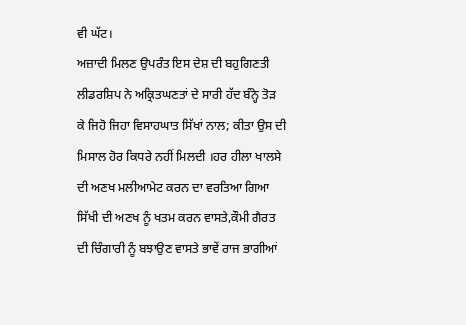ਵੀ ਘੱਟ।
ਅਜ਼ਾਦੀ ਮਿਲਣ ਉਪਰੰਤ ਇਸ ਦੇਸ਼ ਦੀ ਬਹੁਗਿਣਤੀ ਲੀਡਰਸ਼ਿਪ ਨੇ ਅਕ੍ਰਿਤਘਣਤਾਂ ਦੇ ਸਾਰੀ ਹੱਦ ਬੰਨ੍ਹੇ ਤੋੜ ਕੇ ਜਿਹੋ ਜਿਹਾ ਵਿਸਾਹਘਾਤ ਸਿੱਖਾਂ ਨਾਲ; ਕੀਤਾ ਉਸ ਦੀ ਮਿਸਾਲ ਹੋਰ ਕਿਧਰੇ ਨਹੀਂ ਮਿਲਦੀ ।ਹਰ ਹੀਲਾ ਖਾਲਸੇ ਦੀ ਅਣਖ ਮਲੀਆਮੇਟ ਕਰਨ ਦਾ ਵਰਤਿਆ ਗਿਆ ਸਿੱਖੀ ਦੀ ਅਣਖ ਨੂੰ ਖਤਮ ਕਰਨ ਵਾਸਤੇ,ਕੌਮੀ ਗੈਰਤ ਦੀ ਚਿੰਗਾਰੀ ਨੂੰ ਬਝਾਉਣ ਵਾਸਤੇ ਭਾਵੇਂ ਰਾਜ ਭਾਗੀਆਂ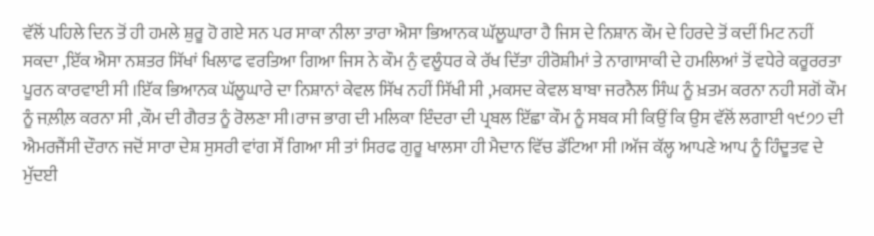ਵੱਲੋਂ ਪਹਿਲੇ ਦਿਨ ਤੋਂ ਹੀ ਹਮਲੇ ਸ਼ੁਰੂ ਹੋ ਗਏ ਸਨ ਪਰ ਸਾਕਾ ਨੀਲਾ ਤਾਰਾ ਐਸਾ ਭਿਆਨਕ ਘੱਲੂਘਾਰਾ ਹੈ ਜਿਸ ਦੇ ਨਿਸ਼ਾਨ ਕੌਮ ਦੇ ਹਿਰਦੇ ਤੋਂ ਕਦੀਂ ਮਿਟ ਨਹੀਂ ਸਕਦਾ ,ਇੱਕ ਐਸਾ ਨਸ਼ਤਰ ਸਿੱਖਾਂ ਖਿਲਾਫ ਵਰਤਿਆ ਗਿਆ ਜਿਸ ਨੇ ਕੌਮ ਨੁੰ ਵਲੂੰਧਰ ਕੇ ਰੱਖ ਦਿੱਤਾ ਹੀਰੋਸ਼ੀਮਾਂ ਤੇ ਨਾਗਾਸਾਕੀ ਦੇ ਹਮਲਿਆਂ ਤੋਂ ਵਧੇਰੇ ਕਰੂਰਰਤਾ ਪੂਰਨ ਕਾਰਵਾਈ ਸੀ ।ਇੱਕ ਭਿਆਨਕ ਘੱਲੂਘਾਰੇ ਦਾ ਨਿਸ਼ਾਨਾਂ ਕੇਵਲ ਸਿੱਖ ਨਹੀਂ ਸਿੱਖੀ ਸੀ ,ਮਕਸਦ ਕੇਵਲ ਬਾਬਾ ਜਰਨੈਲ ਸਿੰਘ ਨੂੰ ਖ਼ਤਮ ਕਰਨਾ ਨਹੀ ਸਗੋਂ ਕੌਮ ਨੂੰ ਜਲ਼ੀਲ਼ ਕਰਨਾ ਸੀ ,ਕੌਮ ਦੀ ਗੈਰਤ ਨੂੰ ਰੋਲਣਾ ਸੀ।ਰਾਜ ਭਾਗ ਦੀ ਮਲਿਕਾ ਇੰਦਰਾ ਦੀ ਪ੍ਰਬਲ ਇੱਛਾ ਕੌਮ ਨੂੰ ਸਬਕ ਸੀ ਕਿਉਂ ਕਿ ਉਸ ਵੱਲੋਂ ਲਗਾਈ ੧੯੭੭ ਦੀ ਐਮਰਜੈਂਸੀ ਦੌਰਾਨ ਜਦੋਂ ਸਾਰਾ ਦੇਸ਼ ਸੁਸਰੀ ਵਾਂਗ ਸੌਂ ਗਿਆ ਸੀ ਤਾਂ ਸਿਰਫ ਗੁਰੂ ਖਾਲਸਾ ਹੀ ਮੈਦਾਨ ਵਿੱਚ ਡੱਟਿਆ ਸੀ ।ਅੱਜ ਕੱਲ੍ਹ ਆਪਣੇ ਆਪ ਨੂੰ ਹਿੰਦੂਤਵ ਦੇ ਮੁੱਦਈ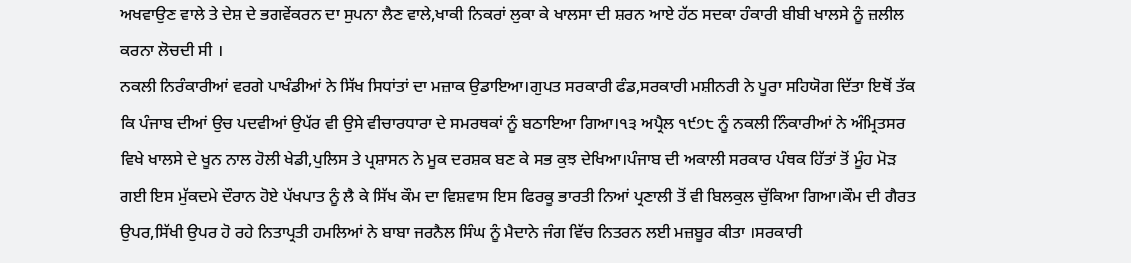ਅਖਵਾਉਣ ਵਾਲੇ ਤੇ ਦੇਸ਼ ਦੇ ਭਗਵੇਂਕਰਨ ਦਾ ਸੁਪਨਾ ਲੈਣ ਵਾਲੇ,ਖਾਕੀ ਨਿਕਰਾਂ ਲੁਕਾ ਕੇ ਖਾਲਸਾ ਦੀ ਸ਼ਰਨ ਆਏ ਹੱਠ ਸਦਕਾ ਹੰਕਾਰੀ ਬੀਬੀ ਖਾਲਸੇ ਨੂੰ ਜ਼ਲੀਲ ਕਰਨਾ ਲੋਚਦੀ ਸੀ ।
ਨਕਲੀ ਨਿਰੰਕਾਰੀਆਂ ਵਰਗੇ ਪਾਖੰਡੀਆਂ ਨੇ ਸਿੱਖ ਸਿਧਾਂਤਾਂ ਦਾ ਮਜ਼ਾਕ ਉਡਾਇਆ।ਗੁਪਤ ਸਰਕਾਰੀ ਫੰਡ,ਸਰਕਾਰੀ ਮਸ਼ੀਨਰੀ ਨੇ ਪੂਰਾ ਸਹਿਯੋਗ ਦਿੱਤਾ ਇਥੋਂ ਤੱਕ ਕਿ ਪੰਜਾਬ ਦੀਆਂ ਉਚ ਪਦਵੀਆਂ ਉਪੱਰ ਵੀ ਉਸੇ ਵੀਚਾਰਧਾਰਾ ਦੇ ਸਮਰਥਕਾਂ ਨੂੰ ਬਠਾਇਆ ਗਿਆ।੧੩ ਅਪ੍ਰੈਲ ੧੯੭੮ ਨੂੰ ਨਕਲੀ ਨਿੰਕਾਰੀਆਂ ਨੇ ਅੰਮ੍ਰਿਤਸਰ ਵਿਖੇ ਖਾਲਸੇ ਦੇ ਖੂਨ ਨਾਲ ਹੋਲੀ ਖੇਡੀ,ਪੁਲਿਸ ਤੇ ਪ੍ਰਸ਼ਾਸਨ ਨੇ ਮੂਕ ਦਰਸ਼ਕ ਬਣ ਕੇ ਸਭ ਕੁਝ ਦੇਖਿਆ।ਪੰਜਾਬ ਦੀ ਅਕਾਲੀ ਸਰਕਾਰ ਪੰਥਕ ਹਿੱਤਾਂ ਤੋਂ ਮੂੰਹ ਮੋੜ ਗਈ ਇਸ ਮੁੱਕਦਮੇ ਦੌਰਾਨ ਹੋਏ ਪੱਖਪਾਤ ਨੂੰ ਲੈ ਕੇ ਸਿੱਖ ਕੌਮ ਦਾ ਵਿਸ਼ਵਾਸ ਇਸ ਫਿਰਕੂ ਭਾਰਤੀ ਨਿਆਂ ਪ੍ਰਣਾਲੀ ਤੋਂ ਵੀ ਬਿਲਕੁਲ ਚੁੱਕਿਆ ਗਿਆ।ਕੌਮ ਦੀ ਗੈਰਤ ਉਪਰ,ਸਿੱਖੀ ਉਪਰ ਹੋ ਰਹੇ ਨਿਤਾਪ੍ਰਤੀ ਹਮਲਿਆਂ ਨੇ ਬਾਬਾ ਜਰਨੈਲ ਸਿੰਘ ਨੂੰ ਮੈਦਾਨੇ ਜੰਗ ਵਿੱਚ ਨਿਤਰਨ ਲਈ ਮਜ਼ਬੂਰ ਕੀਤਾ ।ਸਰਕਾਰੀ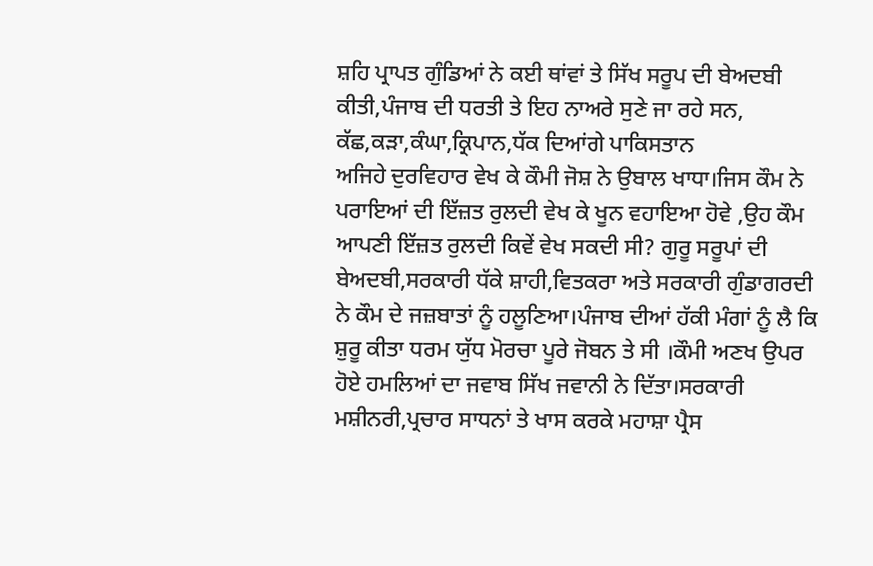ਸ਼ਹਿ ਪ੍ਰਾਪਤ ਗੁੰਡਿਆਂ ਨੇ ਕਈ ਥਾਂਵਾਂ ਤੇ ਸਿੱਖ ਸਰੂਪ ਦੀ ਬੇਅਦਬੀ ਕੀਤੀ,ਪੰਜਾਬ ਦੀ ਧਰਤੀ ਤੇ ਇਹ ਨਾਅਰੇ ਸੁਣੇ ਜਾ ਰਹੇ ਸਨ,
ਕੱਛ,ਕੜਾ,ਕੰਘਾ,ਕ੍ਰਿਪਾਨ,ਧੱਕ ਦਿਆਂਗੇ ਪਾਕਿਸਤਾਨ
ਅਜਿਹੇ ਦੁਰਵਿਹਾਰ ਵੇਖ ਕੇ ਕੌਮੀ ਜੋਸ਼ ਨੇ ਉਬਾਲ ਖਾਧਾ।ਜਿਸ ਕੌਮ ਨੇ ਪਰਾਇਆਂ ਦੀ ਇੱਜ਼ਤ ਰੁਲਦੀ ਵੇਖ ਕੇ ਖੂਨ ਵਹਾਇਆ ਹੋਵੇ ,ਉਹ ਕੌਮ ਆਪਣੀ ਇੱਜ਼ਤ ਰੁਲਦੀ ਕਿਵੇਂ ਵੇਖ ਸਕਦੀ ਸੀ? ਗੁਰੂ ਸਰੂਪਾਂ ਦੀ ਬੇਅਦਬੀ,ਸਰਕਾਰੀ ਧੱਕੇ ਸ਼ਾਹੀ,ਵਿਤਕਰਾ ਅਤੇ ਸਰਕਾਰੀ ਗੁੰਡਾਗਰਦੀ ਨੇ ਕੌਮ ਦੇ ਜਜ਼ਬਾਤਾਂ ਨੂੰ ਹਲੂਣਿਆ।ਪੰਜਾਬ ਦੀਆਂ ਹੱਕੀ ਮੰਗਾਂ ਨੂੰ ਲੈ ਕਿ ਸ਼ੁਰੂ ਕੀਤਾ ਧਰਮ ਯੁੱਧ ਮੋਰਚਾ ਪੂਰੇ ਜੋਬਨ ਤੇ ਸੀ ।ਕੌਮੀ ਅਣਖ ਉਪਰ ਹੋਏ ਹਮਲਿਆਂ ਦਾ ਜਵਾਬ ਸਿੱਖ ਜਵਾਨੀ ਨੇ ਦਿੱਤਾ।ਸਰਕਾਰੀ ਮਸ਼ੀਨਰੀ,ਪ੍ਰਚਾਰ ਸਾਧਨਾਂ ਤੇ ਖਾਸ ਕਰਕੇ ਮਹਾਸ਼ਾ ਪ੍ਰੈਸ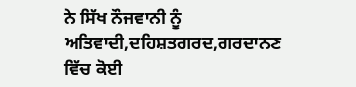ਨੇ ਸਿੱਖ ਨੌਜਵਾਨੀ ਨੂੰ ਅਤਿਵਾਦੀ,ਦਹਿਸ਼ਤਗਰਦ,ਗਰਦਾਨਣ ਵਿੱਚ ਕੋਈ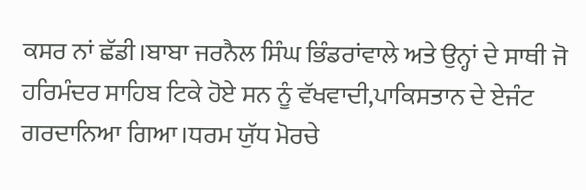ਕਸਰ ਨਾਂ ਛੱਡੀ।ਬਾਬਾ ਜਰਨੈਲ ਸਿੰਘ ਭਿੰਡਰਾਂਵਾਲੇ ਅਤੇ ਉਨ੍ਹਾਂ ਦੇ ਸਾਥੀ ਜੋ ਹਰਿਮੰਦਰ ਸਾਹਿਬ ਟਿਕੇ ਹੋਏ ਸਨ ਨੂੰ ਵੱਖਵਾਦੀ,ਪਾਕਿਸਤਾਨ ਦੇ ਏਜੰਟ ਗਰਦਾਨਿਆ ਗਿਆ।ਧਰਮ ਯੁੱਧ ਮੋਰਚੇ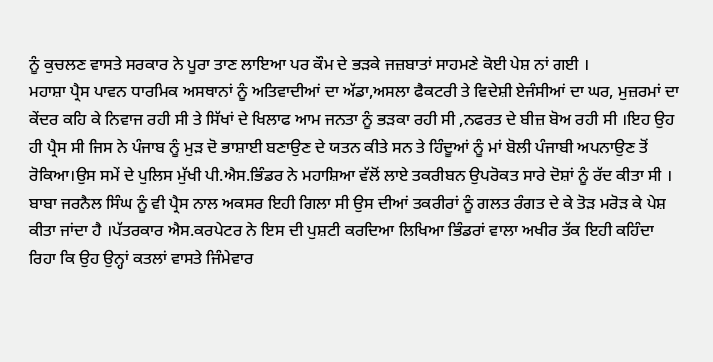ਨੂੰ ਕੁਚਲਣ ਵਾਸਤੇ ਸਰਕਾਰ ਨੇ ਪੂਰਾ ਤਾਣ ਲਾਇਆ ਪਰ ਕੌਮ ਦੇ ਭੜਕੇ ਜਜ਼ਬਾਤਾਂ ਸਾਹਮਣੇ ਕੋਈ ਪੇਸ਼ ਨਾਂ ਗਈ ।
ਮਹਾਸ਼ਾ ਪ੍ਰੈਸ ਪਾਵਨ ਧਾਰਮਿਕ ਅਸਥਾਨਾਂ ਨੂੰ ਅਤਿਵਾਦੀਆਂ ਦਾ ਅੱਡਾ,ਅਸਲਾ ਫੈਕਟਰੀ ਤੇ ਵਿਦੇਸ਼ੀ ਏਜੰਸੀਆਂ ਦਾ ਘਰ, ਮੁਜ਼ਰਮਾਂ ਦਾ ਕੇਂਦਰ ਕਹਿ ਕੇ ਨਿਵਾਜ ਰਹੀ ਸੀ ਤੇ ਸਿੱਖਾਂ ਦੇ ਖਿਲਾਫ ਆਮ ਜਨਤਾ ਨੂੰ ਭੜਕਾ ਰਹੀ ਸੀ ,ਨਫਰਤ ਦੇ ਬੀਜ਼ ਬੋਅ ਰਹੀ ਸੀ ।ਇਹ ਉਹ ਹੀ ਪ੍ਰੈਸ ਸੀ ਜਿਸ ਨੇ ਪੰਜਾਬ ਨੂੰ ਮੁੜ ਦੋ ਭਾਸ਼ਾਈ ਬਣਾਉਣ ਦੇ ਯਤਨ ਕੀਤੇ ਸਨ ਤੇ ਹਿੰਦੂਆਂ ਨੂੰ ਮਾਂ ਬੋਲੀ ਪੰਜਾਬੀ ਅਪਨਾਉਣ ਤੋਂ ਰੋਕਿਆ।ਉਸ ਸਮੇਂ ਦੇ ਪੁਲਿਸ ਮੁੱਖੀ ਪੀ.ਐਸ.ਭਿੰਡਰ ਨੇ ਮਹਾਸ਼ਿਆ ਵੱਲੋਂ ਲਾਏ ਤਕਰੀਬਨ ਉਪਰੋਕਤ ਸਾਰੇ ਦੋਸ਼ਾਂ ਨੂੰ ਰੱਦ ਕੀਤਾ ਸੀ ।
ਬਾਬਾ ਜਰਨੈਲ ਸਿੰਘ ਨੂੰ ਵੀ ਪ੍ਰੈਸ ਨਾਲ ਅਕਸਰ ਇਹੀ ਗਿਲਾ ਸੀ ਉਸ ਦੀਆਂ ਤਕਰੀਰਾਂ ਨੂੰ ਗਲਤ ਰੰਗਤ ਦੇ ਕੇ ਤੋੜ ਮਰੋੜ ਕੇ ਪੇਸ਼ ਕੀਤਾ ਜਾਂਦਾ ਹੈ ।ਪੱਤਰਕਾਰ ਐਸ.ਕਰਪੇਟਰ ਨੇ ਇਸ ਦੀ ਪੁਸ਼ਟੀ ਕਰਦਿਆ ਲਿਖਿਆ ਭਿੰਡਰਾਂ ਵਾਲਾ ਅਖੀਰ ਤੱਕ ਇਹੀ ਕਹਿੰਦਾ ਰਿਹਾ ਕਿ ਉਹ ਉਨ੍ਹਾਂ ਕਤਲਾਂ ਵਾਸਤੇ ਜਿੰਮੇਵਾਰ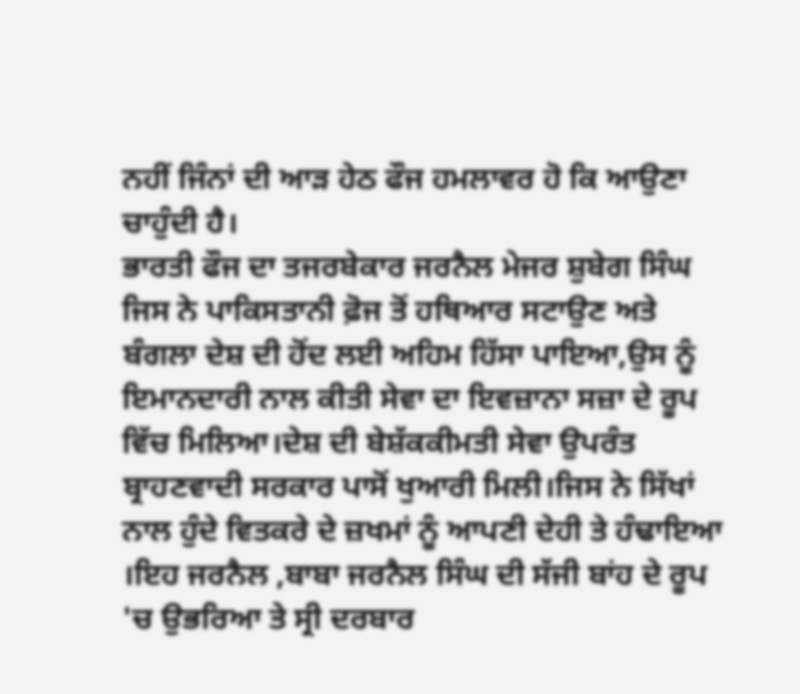ਨਹੀਂ ਜਿੰਨਾਂ ਦੀ ਆੜ ਹੇਠ ਫੌਜ ਹਮਲਾਵਰ ਹੋ ਕਿ ਆਉਣਾ ਚਾਹੁੰਦੀ ਹੈ।
ਭਾਰਤੀ ਫੌਜ ਦਾ ਤਜਰਬੇਕਾਰ ਜਰਨੈਲ ਮੇਜਰ ਸ਼ੁਬੇਗ ਸਿੰਘ ਜਿਸ ਨੇ ਪਾਕਿਸਤਾਨੀ ਫ਼ੋਜ ਤੋਂ ਹਥਿਆਰ ਸਟਾਉਣ ਅਤੇ ਬੰਗਲਾ ਦੇਸ਼ ਦੀ ਹੋਂਦ ਲਈ ਅਹਿਮ ਹਿੱਸਾ ਪਾਇਆ,ਉਸ ਨੂੰ ਇਮਾਨਦਾਰੀ ਨਾਲ ਕੀਤੀ ਸੇਵਾ ਦਾ ਇਵਜ਼ਾਨਾ ਸਜ਼ਾ ਦੇ ਰੂਪ ਵਿੱਚ ਮਿਲਿਆ।ਦੇਸ਼ ਦੀ ਬੇਸ਼ੱਕਕੀਮਤੀ ਸੇਵਾ ਉਪਰੰਤ ਬ੍ਰਾਹਣਵਾਦੀ ਸਰਕਾਰ ਪਾਸੋਂ ਖੁਆਰੀ ਮਿਲੀ।ਜਿਸ ਨੇ ਸਿੱਖਾਂ ਨਾਲ ਹੁੰਦੇ ਵਿਤਕਰੇ ਦੇ ਜ਼ਖਮਾਂ ਨੂੰ ਆਪਣੀ ਦੇਹੀ ਤੇ ਹੰਢਾਇਆ ।ਇਹ ਜਰਨੈਲ ,ਬਾਬਾ ਜਰਨੈਲ ਸਿੰਘ ਦੀ ਸੱਜੀ ਬਾਂਹ ਦੇ ਰੂਪ 'ਚ ਉਭਰਿਆ ਤੇ ਸ੍ਰੀ ਦਰਬਾਰ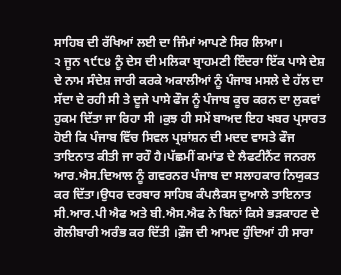ਸਾਹਿਬ ਦੀ ਰੱਖਿਆਂ ਲਈ ਦਾ ਜਿੰਮਾਂ ਆਪਣੇ ਸਿਰ ਲਿਆ।
੨ ਜੂਨ ੧੯੮੪ ਨੂੰ ਦੇਸ ਦੀ ਮਲਿਕਾ ਬ੍ਰਾਹਮਣੀ ਇੰਦਰਾ ਇੱਕ ਪਾਸੇ ਦੇਸ਼ ਦੇ ਨਾਮ ਸੰਦੇਸ਼ ਜਾਰੀ ਕਰਕੇ ਅਕਾਲੀਆਂ ਨੂੰ ਪੰਜਾਬ ਮਸਲੇ ਦੇ ਹੱਲ ਦਾ ਸੱਦਾ ਦੇ ਰਹੀ ਸੀ ਤੇ ਦੂਜੇ ਪਾਸੇ ਫੌਜ ਨੂੰ ਪੰਜਾਬ ਕੂਚ ਕਰਨ ਦਾ ਲੁਕਵਾਂ ਹੁਕਮ ਦਿੱਤਾ ਜਾ ਰਿਹਾ ਸੀ ।ਕੁਝ ਹੀ ਸਮੇਂ ਬਾਅਦ ਇਹ ਖਬਰ ਪ੍ਰਸਾਰਤ ਹੋਈ ਕਿ ਪੰਜਾਬ ਵਿੱਚ ਸਿਵਲ ਪ੍ਰਸ਼ਾਂਸ਼ਨ ਦੀ ਮਦਦ ਵਾਸਤੇ ਫੌਜ ਤਾਇਨਾਤ ਕੀਤੀ ਜਾ ਰਹੌ ਹੈ।ਪੱਛਮੀਂ ਕਮਾਂਡ ਦੇ ਲੈਫਟੀਨੈਂਟ ਜਨਰਲ ਆਰ.ਐਸ.ਦਿਆਲ ਨੂੰ ਗਵਰਨਰ ਪੰਜਾਬ ਦਾ ਸਲਾਹਕਾਰ ਨਿਯੁਕਤ ਕਰ ਦਿੱਤਾ।ਉਧਰ ਦਰਬਾਰ ਸਾਹਿਬ ਕੰਪਲੈਕਸ ਦੁਆਲੇ ਤਾਇਨਾਤ ਸੀ.ਆਰ.ਪੀ ਐਫ ਅਤੇ ਬੀ.ਐਸ.ਐਫ ਨੇ ਬਿਨਾਂ ਕਿਸੇ ਭੜਕਾਹਟ ਦੇ ਗੋਲੀਬਾਰੀ ਅਰੰਭ ਕਰ ਦਿੱਤੀ ।ਫ਼ੌਜ ਦੀ ਆਮਦ ਹੁੰਦਿਆਂ ਹੀ ਸਾਰਾ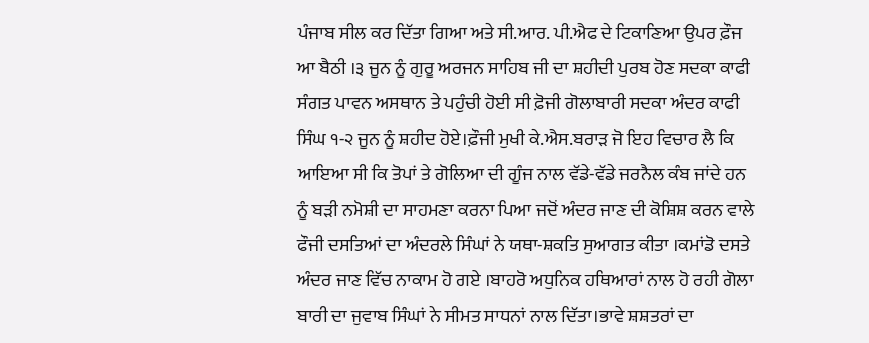ਪੰਜਾਬ ਸੀਲ ਕਰ ਦਿੱਤਾ ਗਿਆ ਅਤੇ ਸੀ.ਆਰ. ਪੀ.ਐਫ ਦੇ ਟਿਕਾਣਿਆ ਉਪਰ ਫ਼ੌਜ ਆ ਬੈਠੀ ।੩ ਜੂਨ ਨੂੰ ਗੁਰੂ ਅਰਜਨ ਸਾਹਿਬ ਜੀ ਦਾ ਸ਼ਹੀਦੀ ਪੁਰਬ ਹੋਣ ਸਦਕਾ ਕਾਫੀ ਸੰਗਤ ਪਾਵਨ ਅਸਥਾਨ ਤੇ ਪਹੁੰਚੀ ਹੋਈ ਸੀ ਫ਼ੋਜੀ ਗੋਲਾਬਾਰੀ ਸਦਕਾ ਅੰਦਰ ਕਾਫੀ ਸਿੰਘ ੧-੨ ਜੂਨ ਨੂੰ ਸ਼ਹੀਦ ਹੋਏ।ਫ਼ੌਜੀ ਮੁਖੀ ਕੇ.ਐਸ.ਬਰਾੜ ਜੋ ਇਹ ਵਿਚਾਰ ਲੈ ਕਿ ਆਇਆ ਸੀ ਕਿ ਤੋਪਾਂ ਤੇ ਗੋਲਿਆ ਦੀ ਗੂੰਜ ਨਾਲ ਵੱਡੇ-ਵੱਡੇ ਜਰਨੈਲ ਕੰਬ ਜਾਂਦੇ ਹਨ ਨੂੰ ਬੜੀ ਨਮੋਸ਼ੀ ਦਾ ਸਾਹਮਣਾ ਕਰਨਾ ਪਿਆ ਜਦੋਂ ਅੰਦਰ ਜਾਣ ਦੀ ਕੋਸ਼ਿਸ਼ ਕਰਨ ਵਾਲੇ ਫੌਜੀ ਦਸਤਿਆਂ ਦਾ ਅੰਦਰਲੇ ਸਿੰਘਾਂ ਨੇ ਯਥਾ-ਸ਼ਕਤਿ ਸੁਆਗਤ ਕੀਤਾ ।ਕਮਾਂਡੋ ਦਸਤੇ ਅੰਦਰ ਜਾਣ ਵਿੱਚ ਨਾਕਾਮ ਹੋ ਗਏ ।ਬਾਹਰੋ ਅਧੁਨਿਕ ਹਥਿਆਰਾਂ ਨਾਲ ਹੋ ਰਹੀ ਗੋਲਾ ਬਾਰੀ ਦਾ ਜੁਵਾਬ ਸਿੰਘਾਂ ਨੇ ਸੀਮਤ ਸਾਧਨਾਂ ਨਾਲ ਦਿੱਤਾ।ਭਾਵੇ ਸ਼ਸ਼ਤਰਾਂ ਦਾ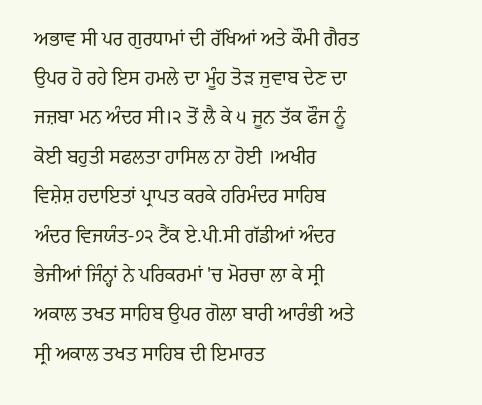ਅਭਾਵ ਸੀ ਪਰ ਗੁਰਧਾਮਾਂ ਦੀ ਰੱਖਿਆਂ ਅਤੇ ਕੌਮੀ ਗੈਰਤ ਉਪਰ ਹੋ ਰਹੇ ਇਸ ਹਮਲੇ ਦਾ ਮੂੰਹ ਤੋੜ ਜੁਵਾਬ ਦੇਣ ਦਾ ਜਜ਼ਬਾ ਮਨ ਅੰਦਰ ਸੀ।੨ ਤੋਂ ਲੈ ਕੇ ੫ ਜੂਨ ਤੱਕ ਫੌਜ ਨੂੰ ਕੋਈ ਬਹੁਤੀ ਸਫਲਤਾ ਹਾਸਿਲ ਨਾ ਹੋਈ ।ਅਖੀਰ ਵਿਸ਼ੇਸ਼ ਹਦਾਇਤਾਂ ਪ੍ਰਾਪਤ ਕਰਕੇ ਹਰਿਮੰਦਰ ਸਾਹਿਬ ਅੰਦਰ ਵਿਜਯੰਤ-੭੨ ਟੈਂਕ ਏ.ਪੀ.ਸੀ ਗੱਡੀਆਂ ਅੰਦਰ ਭੇਜੀਆਂ ਜਿੰਨ੍ਹਾਂ ਨੇ ਪਰਿਕਰਮਾਂ 'ਚ ਮੋਰਚਾ ਲਾ ਕੇ ਸ੍ਰੀ ਅਕਾਲ ਤਖਤ ਸਾਹਿਬ ਉਪਰ ਗੋਲਾ ਬਾਰੀ ਆਰੰਭੀ ਅਤੇ ਸ੍ਰੀ ਅਕਾਲ ਤਖਤ ਸਾਹਿਬ ਦੀ ਇਮਾਰਤ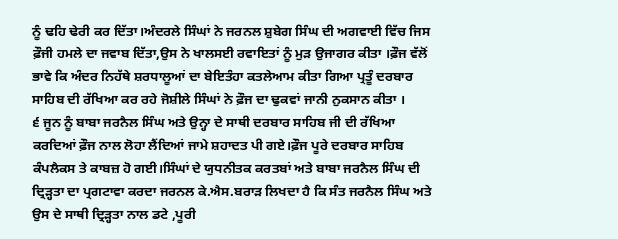ਨੂੰ ਢਹਿ ਢੇਰੀ ਕਰ ਦਿੱਤਾ।ਅੰਦਰਲੇ ਸਿੰਘਾਂ ਨੇ ਜਰਨਲ ਸ਼ੁਬੇਗ ਸਿੰਘ ਦੀ ਅਗਵਾਈ ਵਿੱਚ ਜਿਸ ਫ਼ੌਜੀ ਹਮਲੇ ਦਾ ਜਵਾਬ ਦਿੱਤਾ,ਉਸ ਨੇ ਖਾਲਸਈ ਰਵਾਇਤਾਂ ਨੂੰ ਮੁੜ ਉਜਾਗਰ ਕੀਤਾ ।ਫ਼ੌਜ ਵੱਲੋਂ ਭਾਵੇ ਕਿ ਅੰਦਰ ਨਿਹੱਥੇ ਸ਼ਰਧਾਲੂਆਂ ਦਾ ਬੇਇਤੰਹਾ ਕਤਲੇਆਮ ਕੀਤਾ ਗਿਆ ਪ੍ਰਤੂੰ ਦਰਬਾਰ ਸਾਹਿਬ ਦੀ ਰੱਖਿਆ ਕਰ ਰਹੇ ਜੋਸ਼ੀਲੇ ਸਿੰਘਾਂ ਨੇ ਫ਼ੌਜ ਦਾ ਢੁਕਵਾਂ ਜਾਨੀ ਨੁਕਸਾਨ ਕੀਤਾ ।
੬ ਜੂਨ ਨੂੰ ਬਾਬਾ ਜਰਨੈਲ ਸਿੰਘ ਅਤੇ ਉਨ੍ਹਾ ਦੇ ਸਾਥੀ ਦਰਬਾਰ ਸਾਹਿਬ ਜੀ ਦੀ ਰੱਖਿਆ ਕਰਦਿਆਂ ਫ਼ੌਜ ਨਾਲ ਲੋਹਾ ਲੈਂਦਿਆਂ ਜਾਮੇ ਸ਼ਹਾਦਤ ਪੀ ਗਏ।ਫ਼ੌਜ ਪੂਰੇ ਦਰਬਾਰ ਸਾਹਿਬ ਕੰਪਲੈਕਸ ਤੇ ਕਾਬਜ਼ ਹੋ ਗਈ।ਸਿੰਘਾਂ ਦੇ ਯੁਧਨੀਤਕ ਕਰਤਬਾਂ ਅਤੇ ਬਾਬਾ ਜਰਨੈਲ ਸਿੰਘ ਦੀ ਦ੍ਰਿੜ੍ਹਤਾ ਦਾ ਪ੍ਰਗਟਾਵਾ ਕਰਦਾ ਜਰਨਲ ਕੇ.ਐਸ.ਬਰਾੜ ਲਿਖਦਾ ਹੈ ਕਿ ਸੰਤ ਜਰਨੈਲ ਸਿੰਘ ਅਤੇ ਉਸ ਦੇ ਸਾਥੀ ਦ੍ਰਿੜ੍ਹਤਾ ਨਾਲ ਡਟੇ ,ਪੂਰੀ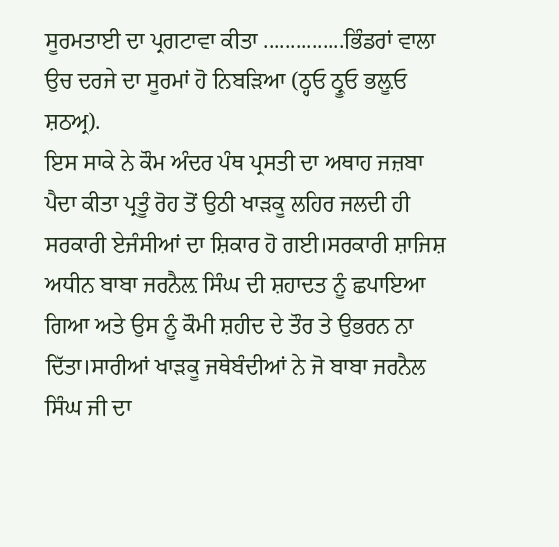ਸੂਰਮਤਾਈ ਦਾ ਪ੍ਰਗਟਾਵਾ ਕੀਤਾ ...............ਭਿੰਡਰਾਂ ਵਾਲਾ ਉਚ ਦਰਜੇ ਦਾ ਸੂਰਮਾਂ ਹੋ ਨਿਬੜਿਆ (ਠ੍ਹਓ ਠ੍ਰੂਓ ਭਲ਼ੂਓ ਸ਼ਠਅ੍ਰ).
ਇਸ ਸਾਕੇ ਨੇ ਕੌਮ ਅੰਦਰ ਪੰਥ ਪ੍ਰਸਤੀ ਦਾ ਅਥਾਹ ਜਜ਼ਬਾ ਪੈਦਾ ਕੀਤਾ ਪ੍ਰਤੂੰ ਰੋਹ ਤੋਂ ਉਠੀ ਖਾੜਕੂ ਲਹਿਰ ਜਲਦੀ ਹੀ ਸਰਕਾਰੀ ਏਜੰਸੀਆਂ ਦਾ ਸ਼ਿਕਾਰ ਹੋ ਗਈ।ਸਰਕਾਰੀ ਸ਼ਾਜਿਸ਼ ਅਧੀਨ ਬਾਬਾ ਜਰਨੈਲ਼ ਸਿੰਘ ਦੀ ਸ਼ਹਾਦਤ ਨੂੰ ਛਪਾਇਆ ਗਿਆ ਅਤੇ ਉਸ ਨੂੰ ਕੌਮੀ ਸ਼ਹੀਦ ਦੇ ਤੌਰ ਤੇ ਉਭਰਨ ਨਾ ਦਿੱਤਾ।ਸਾਰੀਆਂ ਖਾੜਕੂ ਜਥੇਬੰਦੀਆਂ ਨੇ ਜੋ ਬਾਬਾ ਜਰਨੈਲ ਸਿੰਘ ਜੀ ਦਾ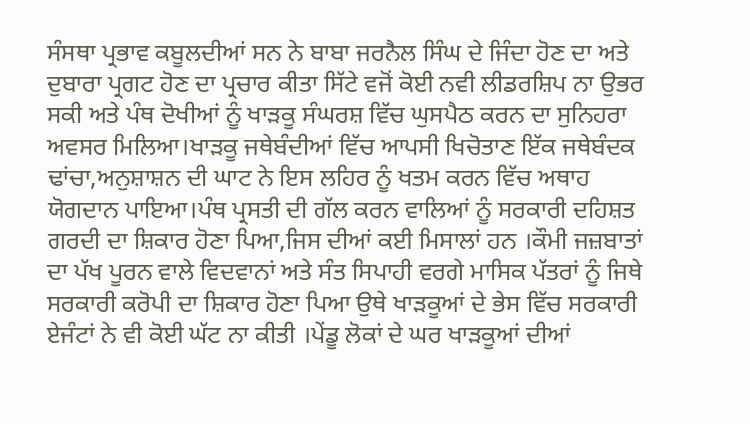ਸੰਸਥਾ ਪ੍ਰਭਾਵ ਕਬੂਲਦੀਆਂ ਸਨ ਨੇ ਬਾਬਾ ਜਰਨੈਲ ਸਿੰਘ ਦੇ ਜਿੰਦਾ ਹੋਣ ਦਾ ਅਤੇ ਦੁਬਾਰਾ ਪ੍ਰਗਟ ਹੋਣ ਦਾ ਪ੍ਰਚਾਰ ਕੀਤਾ ਸਿੱਟੇ ਵਜੋਂ ਕੋਈ ਨਵੀ ਲੀਡਰਸ਼ਿਪ ਨਾ ਉਭਰ ਸਕੀ ਅਤੇ ਪੰਥ ਦੋਖੀਆਂ ਨੂੰ ਖਾੜਕੂ ਸੰਘਰਸ਼ ਵਿੱਚ ਘੁਸਪੈਠ ਕਰਨ ਦਾ ਸੁਨਿਹਰਾ ਅਵਸਰ ਮਿਲਿਆ।ਖਾੜਕੂ ਜਥੇਬੰਦੀਆਂ ਵਿੱਚ ਆਪਸੀ ਖਿਚੋਤਾਣ ਇੱਕ ਜਥੇਬੰਦਕ ਢਾਂਚਾ,ਅਨੁਸ਼ਾਸ਼ਨ ਦੀ ਘਾਟ ਨੇ ਇਸ ਲਹਿਰ ਨੂੰ ਖਤਮ ਕਰਨ ਵਿੱਚ ਅਥਾਹ ਯੋਗਦਾਨ ਪਾਇਆ।ਪੰਥ ਪ੍ਰਸਤੀ ਦੀ ਗੱਲ ਕਰਨ ਵਾਲਿਆਂ ਨੂੰ ਸਰਕਾਰੀ ਦਹਿਸ਼ਤ ਗਰਦੀ ਦਾ ਸ਼ਿਕਾਰ ਹੋਣਾ ਪਿਆ,ਜਿਸ ਦੀਆਂ ਕਈ ਮਿਸਾਲਾਂ ਹਨ ।ਕੌਮੀ ਜਜ਼ਬਾਤਾਂ ਦਾ ਪੱਖ ਪੂਰਨ ਵਾਲੇ ਵਿਦਵਾਨਾਂ ਅਤੇ ਸੰਤ ਸਿਪਾਹੀ ਵਰਗੇ ਮਾਸਿਕ ਪੱਤਰਾਂ ਨੂੰ ਜਿਥੇ ਸਰਕਾਰੀ ਕਰੋਪੀ ਦਾ ਸ਼ਿਕਾਰ ਹੋਣਾ ਪਿਆ ਉਥੇ ਖਾੜਕੂਆਂ ਦੇ ਭੇਸ ਵਿੱਚ ਸਰਕਾਰੀ ਏਜੰਟਾਂ ਨੇ ਵੀ ਕੋਈ ਘੱਟ ਨਾ ਕੀਤੀ ।ਪੇਂਡੂ ਲੋਕਾਂ ਦੇ ਘਰ ਖਾੜਕੂਆਂ ਦੀਆਂ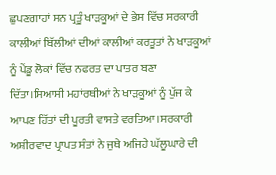ਛੁਪਣਗਾਹਾਂ ਸਨ ਪ੍ਰਤੂੰ ਖਾੜਕੂਆਂ ਦੇ ਭੇਸ ਵਿੱਚ ਸਰਕਾਰੀ ਕਾਲੀਆਂ ਬਿੱਲੀਆਂ ਦੀਆਂ ਕਾਲੀਆਂ ਕਰਤੂਤਾਂ ਨੇ ਖਾੜਕੂਆਂ ਨੂੰ ਪੇਂਡੂ ਲੋਕਾਂ ਵਿੱਚ ਨਫਰਤ ਦਾ ਪਾਤਰ ਬਣਾ ਦਿੱਤਾ।ਸਿਆਸੀ ਮਹਾਂਰਥੀਆਂ ਨੇ ਖਾੜਕੂਆਂ ਨੂੰ ਪੁੱਜ ਕੇ ਆਪਣ ਹਿੱਤਾਂ ਦੀ ਪੂਰਤੀ ਵਾਸਤੇ ਵਰਤਿਆ।ਸਰਕਾਰੀ ਅਸ਼ੀਰਵਾਦ ਪ੍ਰਾਪਤ ਸੰਤਾਂ ਨੇ ਜੁਥੇ ਅਜਿਹੇ ਘੱਲੂਘਾਰੇ ਦੀ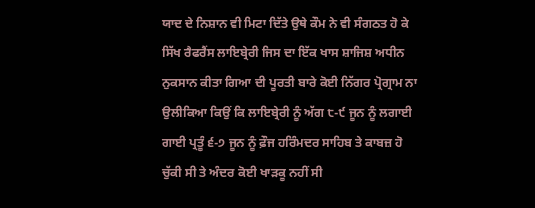ਯਾਦ ਦੇ ਨਿਸ਼ਾਨ ਵੀ ਮਿਟਾ ਦਿੱਤੇ ਉਥੇ ਕੌਮ ਨੇ ਵੀ ਸੰਗਠਤ ਹੋ ਕੇ ਸਿੱਖ ਰੈਫਰੈਂਸ ਲਾਇਬ੍ਰੇਰੀ ਜਿਸ ਦਾ ਇੱਕ ਖਾਸ ਸ਼ਾਜਿਸ਼ ਅਧੀਨ ਨੁਕਸਾਨ ਕੀਤਾ ਗਿਆ ਦੀ ਪੂਰਤੀ ਬਾਰੇ ਕੋਈ ਨਿੱਗਰ ਪ੍ਰੋਗ੍ਰਾਮ ਨਾ ਉਲੀਕਿਆ ਕਿਉਂ ਕਿ ਲਾਇਬ੍ਰੇਰੀ ਨੂੰ ਅੱਗ ੮-੯ ਜੂਨ ਨੂੰ ਲਗਾਈ ਗਾਈ ਪ੍ਰਤੂੰ ੬-੭ ਜੂਨ ਨੂੰ ਫ਼ੌਜ ਹਰਿੰਮਦਰ ਸਾਹਿਬ ਤੇ ਕਾਬਜ਼ ਹੋ ਚੁੱਕੀ ਸੀ ਤੇ ਅੰਦਰ ਕੋਈ ਖਾੜਕੂ ਨਹੀਂ ਸੀ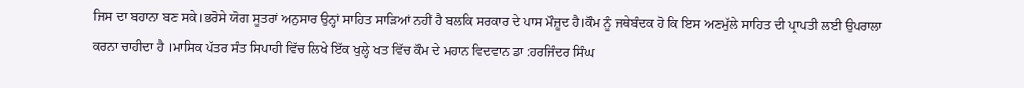ਜਿਸ ਦਾ ਬਹਾਨਾ ਬਣ ਸਕੇ।ਭਰੋਸੇ ਯੋਗ ਸੂਤਰਾਂ ਅਨੁਸਾਰ ਉਨ੍ਹਾਂ ਸਾਹਿਤ ਸਾੜਿਆਂ ਨਹੀਂ ਹੈ ਬਲਕਿ ਸਰਕਾਰ ਦੇ ਪਾਸ ਮੌਜ਼ੂਦ ਹੈ।ਕੌਮ ਨੂੰ ਜਥੇਬੰਦਕ ਹੋ ਕਿ ਇਸ ਅਣਮੁੱਲੇ ਸਾਹਿਤ ਦੀ ਪ੍ਰਾਪਤੀ ਲਈ ਉਪਰਾਲਾ ਕਰਨਾ ਚਾਹੀਦਾ ਹੈ ।ਮਾਸਿਕ ਪੱਤਰ ਸੰਤ ਸਿਪਾਹੀ ਵਿੱਚ ਲਿਖੇ ਇੱਕ ਖੁਲ੍ਹੇ ਖਤ ਵਿੱਚ ਕੌਮ ਦੇ ਮਹਾਨ ਵਿਦਵਾਨ ਡਾ :ਹਰਜਿੰਦਰ ਸਿੰਘ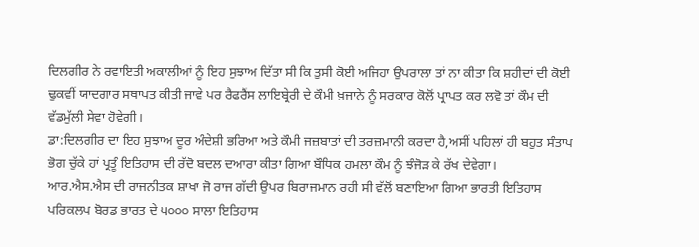ਦਿਲਗੀਰ ਨੇ ਰਵਾਇਤੀ ਅਕਾਲੀਆਂ ਨੂੰ ਇਹ ਸੁਝਾਅ ਦਿੱਤਾ ਸੀ ਕਿ ਤੁਸੀ ਕੋਈ ਅਜਿਹਾ ਉਪਰਾਲਾ ਤਾਂ ਨਾ ਕੀਤਾ ਕਿ ਸ਼ਹੀਦਾਂ ਦੀ ਕੋਈ ਢੁਕਵੀਂ ਯਾਦਗਾਰ ਸਥਾਪਤ ਕੀਤੀ ਜਾਵੇ ਪਰ ਰੈਫਰੈਂਸ ਲਾਇਬ੍ਰੇਰੀ ਦੇ ਕੌਮੀ ਖ਼ਜਾਨੇ ਨੂੰ ਸਰਕਾਰ ਕੋਲੋਂ ਪ੍ਰਾਪਤ ਕਰ ਲਵੋ ਤਾਂ ਕੌਮ ਦੀ ਵੱਡਮੁੱਲੀ ਸੇਵਾ ਹੋਵੇਗੀ।
ਡਾ:ਦਿਲਗੀਰ ਦਾ ਇਹ ਸੁਝਾਅ ਦੂਰ ਅੰਦੇਸ਼ੀ ਭਰਿਆ ਅਤੇ ਕੌਮੀ ਜਜ਼ਬਾਤਾਂ ਦੀ ਤਰਜ਼ਮਾਨੀ ਕਰਦਾ ਹੈ,ਅਸੀਂ ਪਹਿਲਾਂ ਹੀ ਬਹੁਤ ਸੰਤਾਪ ਭੋਗ ਚੁੱਕੇ ਹਾਂ ਪ੍ਰਤੂੰ ਇਤਿਹਾਸ ਦੀ ਰੱਦੋ ਬਦਲ ਦਆਰਾ ਕੀਤਾ ਗਿਆ ਬੌਧਿਕ ਹਮਲਾ ਕੌਮ ਨੂੰ ਝੰਜੋੜ ਕੇ ਰੱਖ ਦੇਵੇਗਾ।
ਆਰ.ਐਸ.ਐਸ ਦੀ ਰਾਜਨੀਤਕ ਸ਼ਾਖਾ ਜੋ ਰਾਜ ਗੱਦੀ ਉਪਰ ਬਿਰਾਜਮਾਨ ਰਹੀ ਸੀ ਵੱਲੋਂ ਬਣਾਇਆ ਗਿਆ ਭਾਰਤੀ ਇਤਿਹਾਸ ਪਰਿਕਲਪ ਬੋਰਡ ਭਾਰਤ ਦੇ ੫੦੦੦ ਸਾਲਾ ਇਤਿਹਾਸ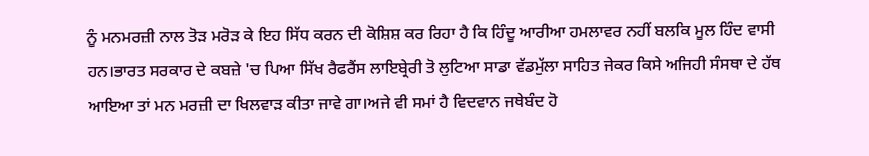ਨੂੰ ਮਨਮਰਜ਼ੀ ਨਾਲ ਤੋੜ ਮਰੋੜ ਕੇ ਇਹ ਸਿੱਧ ਕਰਨ ਦੀ ਕੋਸ਼ਿਸ਼ ਕਰ ਰਿਹਾ ਹੈ ਕਿ ਹਿੰਦੂ ਆਰੀਆ ਹਮਲਾਵਰ ਨਹੀਂ ਬਲਕਿ ਮੂਲ ਹਿੰਦ ਵਾਸੀ ਹਨ।ਭਾਰਤ ਸਰਕਾਰ ਦੇ ਕਬਜ਼ੇ 'ਚ ਪਿਆ ਸਿੱਖ ਰੈਫਰੈਂਸ ਲਾਇਬ੍ਰੇਰੀ ਤੋ ਲੁਟਿਆ ਸਾਡਾ ਵੱਡਮੁੱਲਾ ਸਾਹਿਤ ਜੇਕਰ ਕਿਸੇ ਅਜਿਹੀ ਸੰਸਥਾ ਦੇ ਹੱਥ ਆਇਆ ਤਾਂ ਮਨ ਮਰਜ਼ੀ ਦਾ ਖਿਲਵਾੜ ਕੀਤਾ ਜਾਵੇ ਗਾ।ਅਜੇ ਵੀ ਸਮਾਂ ਹੈ ਵਿਦਵਾਨ ਜਥੇਬੰਦ ਹੋ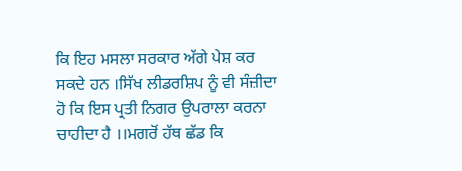ਕਿ ਇਹ ਮਸਲਾ ਸਰਕਾਰ ਅੱਗੇ ਪੇਸ਼ ਕਰ ਸਕਦੇ ਹਨ ।ਸਿੱਖ ਲੀਡਰਸ਼ਿਪ ਨੂੰ ਵੀ ਸੰਜ਼ੀਦਾ ਹੋ ਕਿ ਇਸ ਪ੍ਰਤੀ ਨਿਗਰ ਉਪਰਾਲਾ ਕਰਨਾ ਚਾਹੀਦਾ ਹੈ ।।ਮਗਰੋਂ ਹੱਥ ਛੱਡ ਕਿ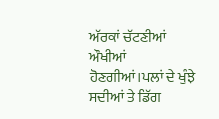ਅੱਰਕਾਂ ਚੱਟਣੀਆਂ ਔਖੀਆਂ ਹੋਣਗੀਆਂ।ਪਲਾਂ ਦੇ ਖੁੰਝੇ ਸਦੀਆਂ ਤੇ ਡਿੱਗ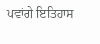ਪਵਾਂਗੇ ਇਤਿਹਾਸ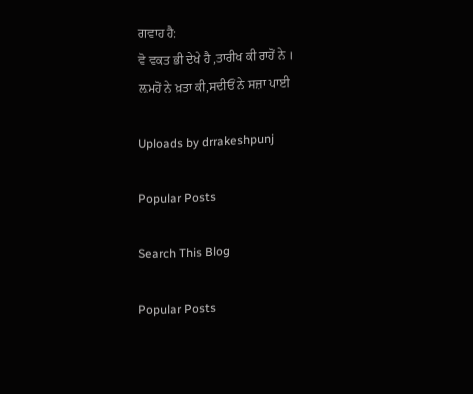ਗਵਾਹ ਹੈ:
ਵੋ ਵਕਤ ਭੀ ਦੇਖੇ ਹੈ ,ਤਾਰੀਖ ਕੀ ਰਾਹੋਂ ਨੇ ।
ਲ਼ਮਹੋਂ ਨੇ ਖ਼ਤਾ ਕੀ,ਸਦੀਓਂ ਨੇ ਸਜ਼ਾ ਪਾਈ

Uploads by drrakeshpunj

Popular Posts

Search This Blog

Popular Posts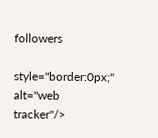followers

style="border:0px;" alt="web tracker"/>